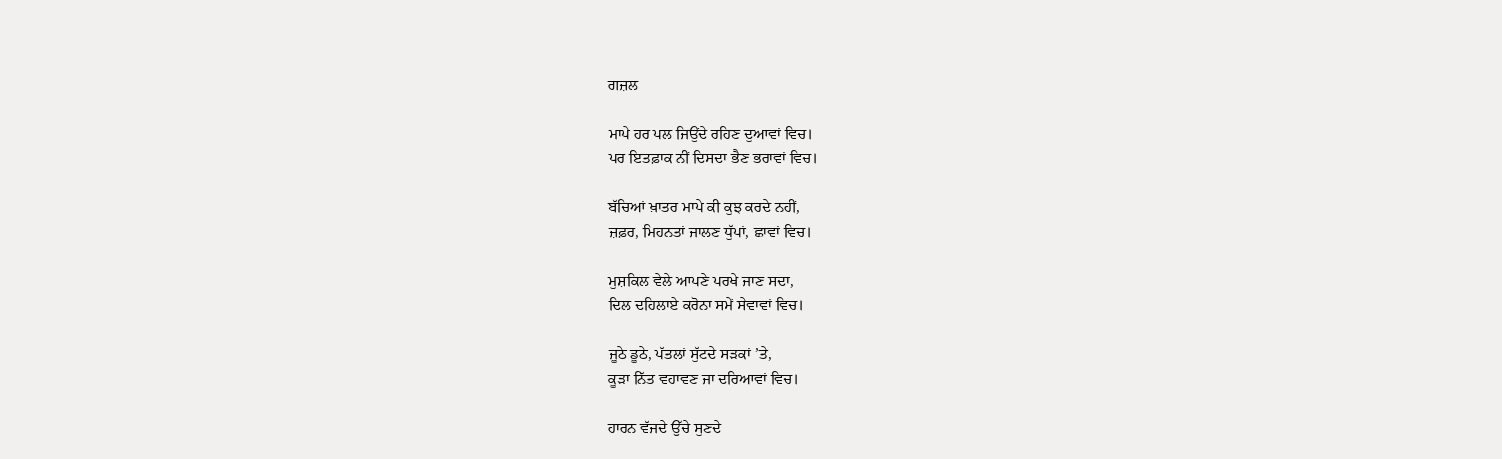ਗਜ਼ਲ

ਮਾਪੇ ਹਰ ਪਲ ਜਿਉਂਦੇ ਰਹਿਣ ਦੁਆਵਾਂ ਵਿਚ।
ਪਰ ਇਤਫ਼ਾਕ ਨੀਂ ਦਿਸਦਾ ਭੈਣ ਭਰਾਵਾਂ ਵਿਚ।

ਬੱਚਿਆਂ ਖ਼ਾਤਰ ਮਾਪੇ ਕੀ ਕੁਝ ਕਰਦੇ ਨਹੀਂ,
ਜ਼ਫ਼ਰ, ਮਿਹਨਤਾਂ ਜਾਲਣ ਧੁੱਪਾਂ, ਛਾਵਾਂ ਵਿਚ।

ਮੁਸ਼ਕਿਲ ਵੇਲੇ ਆਪਣੇ ਪਰਖੇ ਜਾਣ ਸਦਾ,
ਦਿਲ ਦਹਿਲਾਏ ਕਰੋਨਾ ਸਮੇਂ ਸੇਵਾਵਾਂ ਵਿਚ।

ਜੂਠੇ ਡੂਠੇ, ਪੱਤਲਾਂ ਸੁੱਟਦੇ ਸੜਕਾਂ ’ਤੇ,
ਕੂੜਾ ਨਿੱਤ ਵਹਾਵਣ ਜਾ ਦਰਿਆਵਾਂ ਵਿਚ।

ਹਾਰਨ ਵੱਜਦੇ ਉੱਚੇ ਸੁਣਦੇ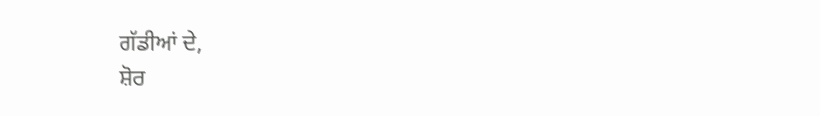ਗੱਡੀਆਂ ਦੇ,
ਸ਼ੋਰ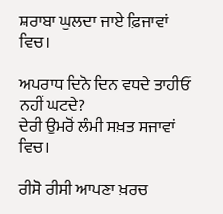ਸ਼ਰਾਬਾ ਘੁਲਦਾ ਜਾਏ ਫ਼ਿਜਾਵਾਂ ਵਿਚ।

ਅਪਰਾਧ ਦਿਨੋ ਦਿਨ ਵਧਦੇ ਤਾਹੀਓਂ ਨਹੀਂ ਘਟਦੇ?
ਦੇਰੀ ਉਮਰੋਂ ਲੰਮੀ ਸਖ਼ਤ ਸਜਾਵਾਂ ਵਿਚ।

ਰੀਸੋ ਰੀਸੀ ਆਪਣਾ ਖ਼ਰਚ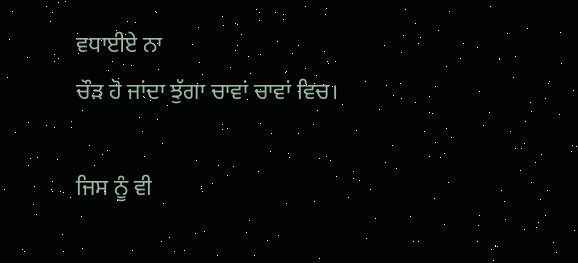ਵਧਾਈਏ ਨਾ
ਚੌੜ ਹੋ ਜਾਂਦਾ ਝੁੱਗਾ ਚਾਵਾਂ ਚਾਵਾਂ ਵਿਚ।

ਜਿਸ ਨੂੰ ਵੀ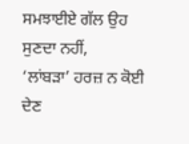ਸਮਝਾਈਏ ਗੱਲ ਉਹ ਸੁਣਦਾ ਨਹੀਂ,
‘ਲਾਂਬੜਾ’ ਹਰਜ਼ ਨ ਕੋਈ ਦੇਣ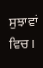ਸੁਝਾਵਾਂ ਵਿਚ।